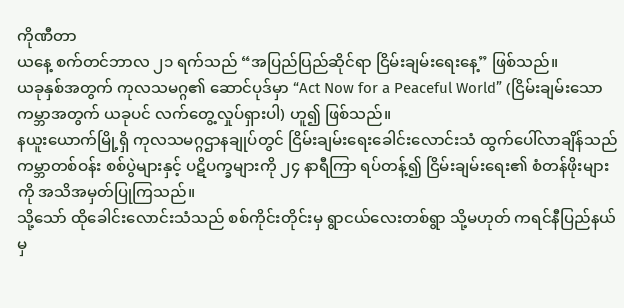ကိုဏီတာ
ယနေ့ စက်တင်ဘာလ ၂၁ ရက်သည် “အပြည်ပြည်ဆိုင်ရာ ငြိမ်းချမ်းရေးနေ့” ဖြစ်သည်။
ယခုနှစ်အတွက် ကုလသမဂ္ဂ၏ ဆောင်ပုဒ်မှာ “Act Now for a Peaceful World” (ငြိမ်းချမ်းသောကမ္ဘာအတွက် ယခုပင် လက်တွေ့လှုပ်ရှားပါ) ဟူ၍ ဖြစ်သည်။
နယူးယောက်မြို့ရှိ ကုလသမဂ္ဂဌာနချုပ်တွင် ငြိမ်းချမ်းရေးခေါင်းလောင်းသံ ထွက်ပေါ်လာချိန်သည် ကမ္ဘာတစ်ဝန်း စစ်ပွဲများနှင့် ပဋိပက္ခများကို ၂၄ နာရီကြာ ရပ်တန့်၍ ငြိမ်းချမ်းရေး၏ စံတန်ဖိုးများကို အသိအမှတ်ပြုကြသည်။
သို့သော် ထိုခေါင်းလောင်းသံသည် စစ်ကိုင်းတိုင်းမှ ရွာငယ်လေးတစ်ရွာ သို့မဟုတ် ကရင်နီပြည်နယ်မှ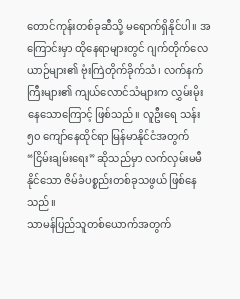တောင်ကုန်းတစ်ခုဆီသို့ မရောက်ရှိနိုင်ပါ။ အကြောင်းမှာ ထိုနေရာများတွင် ဂျက်တိုက်လေယာဉ်များ၏ ဗုံးကြဲတိုက်ခိုက်သံ၊ လက်နက်ကြီးများ၏ ကျယ်လောင်သံများက လွှမ်းမိုးနေသောကြောင့် ဖြစ်သည်။ လူဦးရေ သန်း ၅၀ ကျော်နေထိုင်ရာ မြန်မာနိုင်ငံအတွက် “ငြိမ်းချမ်းရေး” ဆိုသည်မှာ လက်လှမ်းမမီနိုင်သော ဇိမ်ခံပစ္စည်းတစ်ခုသဖွယ် ဖြစ်နေသည်။
သာမန်ပြည်သူတစ်ယောက်အတွက်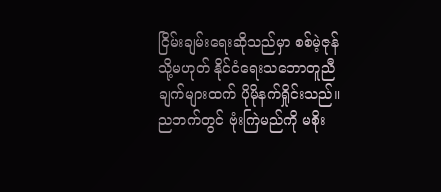ငြိမ်းချမ်းရေးဆိုသည်မှာ စစ်မဲ့ဇုန် သို့မဟုတ် နိုင်ငံရေးသဘောတူညီချက်များထက် ပိုမိုနက်ရှိုင်းသည်။ ညဘက်တွင် ဗုံးကြဲမည်ကို မစိုး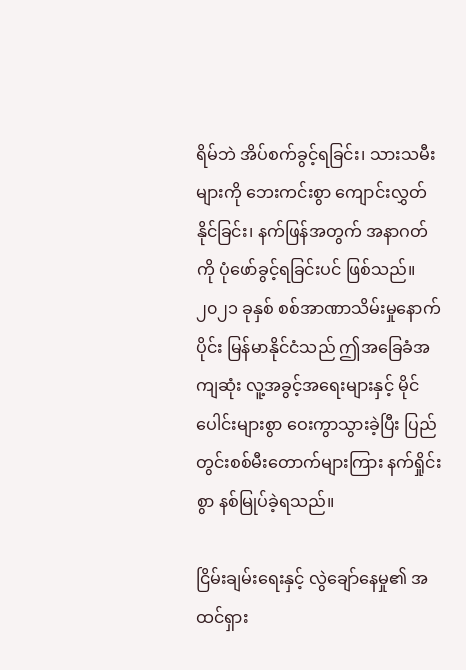ရိမ်ဘဲ အိပ်စက်ခွင့်ရခြင်း၊ သားသမီးများကို ဘေးကင်းစွာ ကျောင်းလွှတ်နိုင်ခြင်း၊ နက်ဖြန်အတွက် အနာဂတ်ကို ပုံဖော်ခွင့်ရခြင်းပင် ဖြစ်သည်။
၂၀၂၁ ခုနှစ် စစ်အာဏာသိမ်းမှုနောက်ပိုင်း မြန်မာနိုင်ငံသည် ဤအခြေခံအကျဆုံး လူ့အခွင့်အရေးများနှင့် မိုင်ပေါင်းများစွာ ဝေးကွာသွားခဲ့ပြီး ပြည်တွင်းစစ်မီးတောက်များကြား နက်ရှိုင်းစွာ နစ်မြုပ်ခဲ့ရသည်။

ငြိမ်းချမ်းရေးနှင့် လွဲချော်နေမှု၏ အထင်ရှား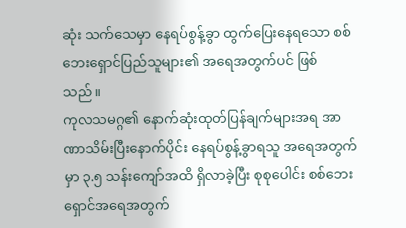ဆုံး သက်သေမှာ နေရပ်စွန့်ခွာ ထွက်ပြေးနေရသော စစ်ဘေးရှောင်ပြည်သူများ၏ အရေအတွက်ပင် ဖြစ်သည်။
ကုလသမဂ္ဂ၏ နောက်ဆုံးထုတ်ပြန်ချက်များအရ အာဏာသိမ်းပြီးနောက်ပိုင်း နေရပ်စွန့်ခွာရသူ အရေအတွက်မှာ ၃.၅ သန်းကျော်အထိ ရှိလာခဲ့ပြီး စုစုပေါင်း စစ်ဘေးရှောင်အရေအတွက်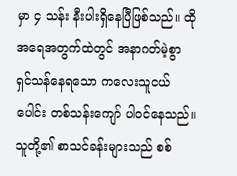မှာ ၄ သန်း နီးပါးရှိနေပြီဖြစ်သည်။ ထိုအရေအတွက်ထဲတွင် အနာဂတ်မဲ့စွာ ရှင်သန်နေရသော ကလေးသူငယ်ပေါင်း တစ်သန်းကျော် ပါဝင်နေသည်။
သူတို့၏ စာသင်ခန်းများသည် စစ်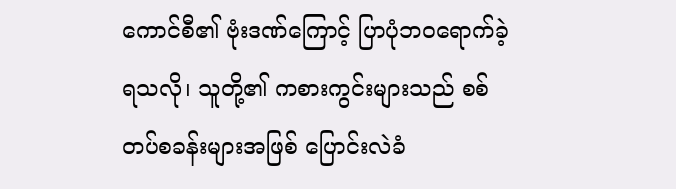ကောင်စီ၏ ဗုံးဒဏ်ကြောင့် ပြာပုံဘဝရောက်ခဲ့ရသလို၊ သူတို့၏ ကစားကွင်းများသည် စစ်တပ်စခန်းများအဖြစ် ပြောင်းလဲခံ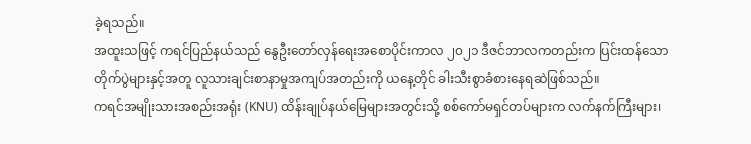ခဲ့ရသည်။
အထူးသဖြင့် ကရင်ပြည်နယ်သည် နွေဦးတော်လှန်ရေးအစောပိုင်းကာလ ၂၀၂၁ ဒီဇင်ဘာလကတည်းက ပြင်းထန်သောတိုက်ပွဲများနှင့်အတူ လူသားချင်းစာနာမှုအကျပ်အတည်းကို ယနေ့တိုင် ခါးသီးစွာခံစားနေရဆဲဖြစ်သည်။
ကရင်အမျိုးသားအစည်းအရုံး (KNU) ထိန်းချုပ်နယ်မြေများအတွင်းသို့ စစ်ကော်မရှင်တပ်များက လက်နက်ကြီးများ၊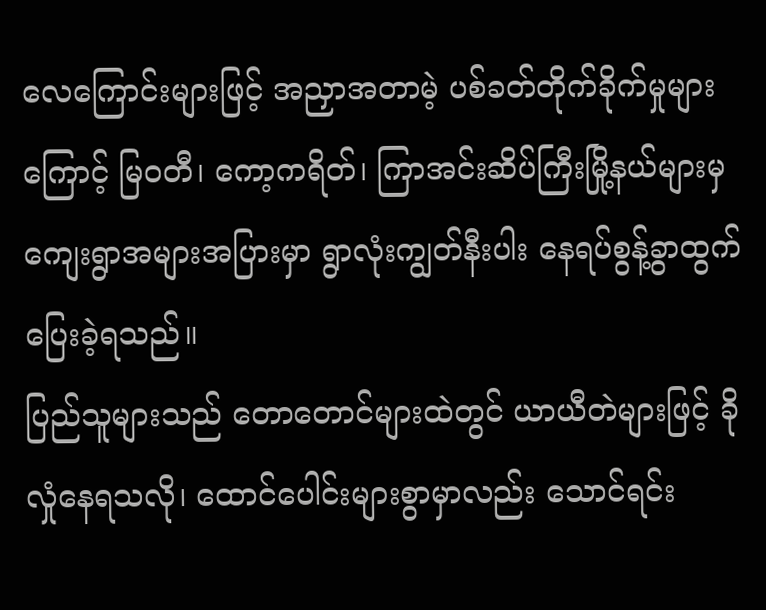လေကြောင်းများဖြင့် အညှာအတာမဲ့ ပစ်ခတ်တိုက်ခိုက်မှုများကြောင့် မြဝတီ၊ ကော့ကရိတ်၊ ကြာအင်းဆိပ်ကြီးမြို့နယ်များမှ ကျေးရွာအများအပြားမှာ ရွာလုံးကျွတ်နီးပါး နေရပ်စွန့်ခွာထွက်ပြေးခဲ့ရသည်။
ပြည်သူများသည် တောတောင်များထဲတွင် ယာယီတဲများဖြင့် ခိုလှုံနေရသလို၊ ထောင်ပေါင်းများစွာမှာလည်း သောင်ရင်း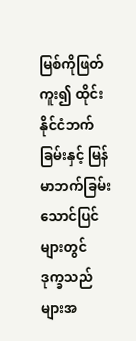မြစ်ကိုဖြတ်ကူး၍ ထိုင်းနိုင်ငံဘက်ခြမ်းနှင့် မြန်မာဘက်ခြမ်းသောင်ပြင်များတွင် ဒုက္ခသည်များအ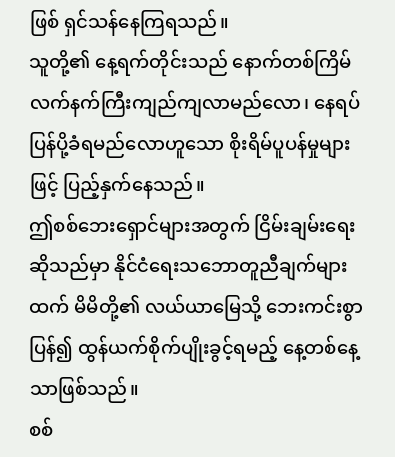ဖြစ် ရှင်သန်နေကြရသည်။
သူတို့၏ နေ့ရက်တိုင်းသည် နောက်တစ်ကြိမ် လက်နက်ကြီးကျည်ကျလာမည်လော၊ နေရပ်ပြန်ပို့ခံရမည်လောဟူသော စိုးရိမ်ပူပန်မှုများဖြင့် ပြည့်နှက်နေသည်။
ဤစစ်ဘေးရှောင်များအတွက် ငြိမ်းချမ်းရေးဆိုသည်မှာ နိုင်ငံရေးသဘောတူညီချက်များထက် မိမိတို့၏ လယ်ယာမြေသို့ ဘေးကင်းစွာပြန်၍ ထွန်ယက်စိုက်ပျိုးခွင့်ရမည့် နေ့တစ်နေ့သာဖြစ်သည်။
စစ်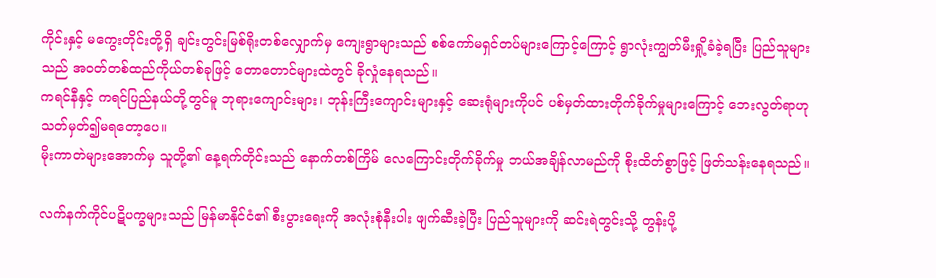ကိုင်းနှင့် မကွေးတိုင်းတို့ရှိ ချင်းတွင်းမြစ်ရိုးတစ်လျှောက်မှ ကျေးရွာများသည် စစ်ကော်မရှင်တပ်များကြောင့်ကြောင့် ရွာလုံးကျွတ်မီးရှို့ခံခဲ့ရပြီး ပြည်သူများသည် အဝတ်တစ်ထည်ကိုယ်တစ်ခုဖြင့် တောတောင်များထဲတွင် ခိုလှုံနေရသည်။
ကရင်နီနှင့် ကရင်ပြည်နယ်တို့တွင်မူ ဘုရားကျောင်းများ၊ ဘုန်းကြီးကျောင်းများနှင့် ဆေးရုံများကိုပင် ပစ်မှတ်ထားတိုက်ခိုက်မှုများကြောင့် ဘေးလွတ်ရာဟု သတ်မှတ်၍မရတော့ပေ။
မိုးကာတဲများအောက်မှ သူတို့၏ နေ့ရက်တိုင်းသည် နောက်တစ်ကြိမ် လေကြောင်းတိုက်ခိုက်မှု ဘယ်အချိန်လာမည်ကို စိုးထိတ်စွာဖြင့် ဖြတ်သန်းနေရသည်။

လက်နက်ကိုင်ပဋိပက္ခများသည် မြန်မာနိုင်ငံ၏ စီးပွားရေးကို အလုံးစုံနီးပါး ဖျက်ဆီးခဲ့ပြီး ပြည်သူများကို ဆင်းရဲတွင်းသို့ တွန်းပို့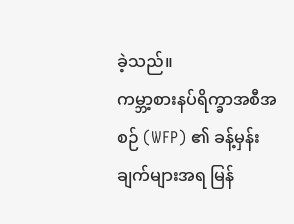ခဲ့သည်။
ကမ္ဘာ့စားနပ်ရိက္ခာအစီအစဉ် (WFP) ၏ ခန့်မှန်းချက်များအရ မြန်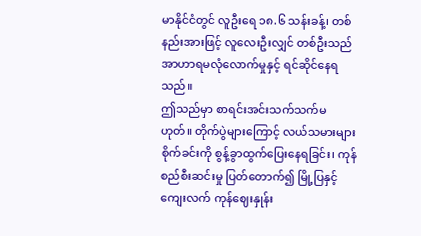မာနိုင်ငံတွင် လူဦးရေ ၁၈.၆ သန်းခန့်၊ တစ်နည်းအားဖြင့် လူလေးဦးလျှင် တစ်ဦးသည် အာဟာရမလုံလောက်မှုနှင့် ရင်ဆိုင်နေရသည်။
ဤသည်မှာ စာရင်းအင်းသက်သက်မဟုတ်။ တိုက်ပွဲများကြောင့် လယ်သမားများ စိုက်ခင်းကို စွန့်ခွာထွက်ပြေးနေရခြင်း၊ ကုန်စည်စီးဆင်းမှု ပြတ်တောက်၍ မြို့ပြနှင့် ကျေးလက် ကုန်ဈေးနှုန်း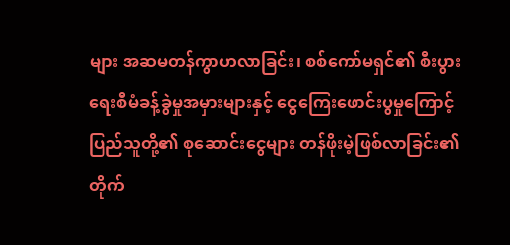များ အဆမတန်ကွာဟလာခြင်း၊ စစ်ကော်မရှင်၏ စီးပွားရေးစီမံခန့်ခွဲမှုအမှားများနှင့် ငွေကြေးဖောင်းပွမှုကြောင့် ပြည်သူတို့၏ စုဆောင်းငွေများ တန်ဖိုးမဲ့ဖြစ်လာခြင်း၏ တိုက်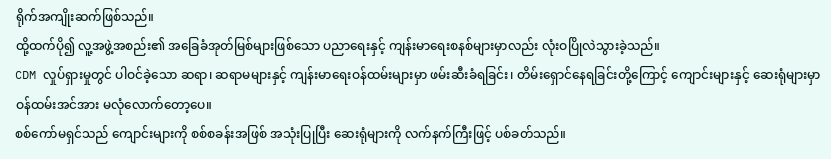ရိုက်အကျိုးဆက်ဖြစ်သည်။
ထို့ထက်ပို၍ လူ့အဖွဲ့အစည်း၏ အခြေခံအုတ်မြစ်များဖြစ်သော ပညာရေးနှင့် ကျန်းမာရေးစနစ်များမှာလည်း လုံးဝပြိုလဲသွားခဲ့သည်။
CDM လှုပ်ရှားမှုတွင် ပါဝင်ခဲ့သော ဆရာ၊ ဆရာမများနှင့် ကျန်းမာရေးဝန်ထမ်းများမှာ ဖမ်းဆီးခံရခြင်း၊ တိမ်းရှောင်နေရခြင်းတို့ကြောင့် ကျောင်းများနှင့် ဆေးရုံများမှာ ဝန်ထမ်းအင်အား မလုံလောက်တော့ပေ။
စစ်ကော်မရှင်သည် ကျောင်းများကို စစ်စခန်းအဖြစ် အသုံးပြုပြီး ဆေးရုံများကို လက်နက်ကြီးဖြင့် ပစ်ခတ်သည်။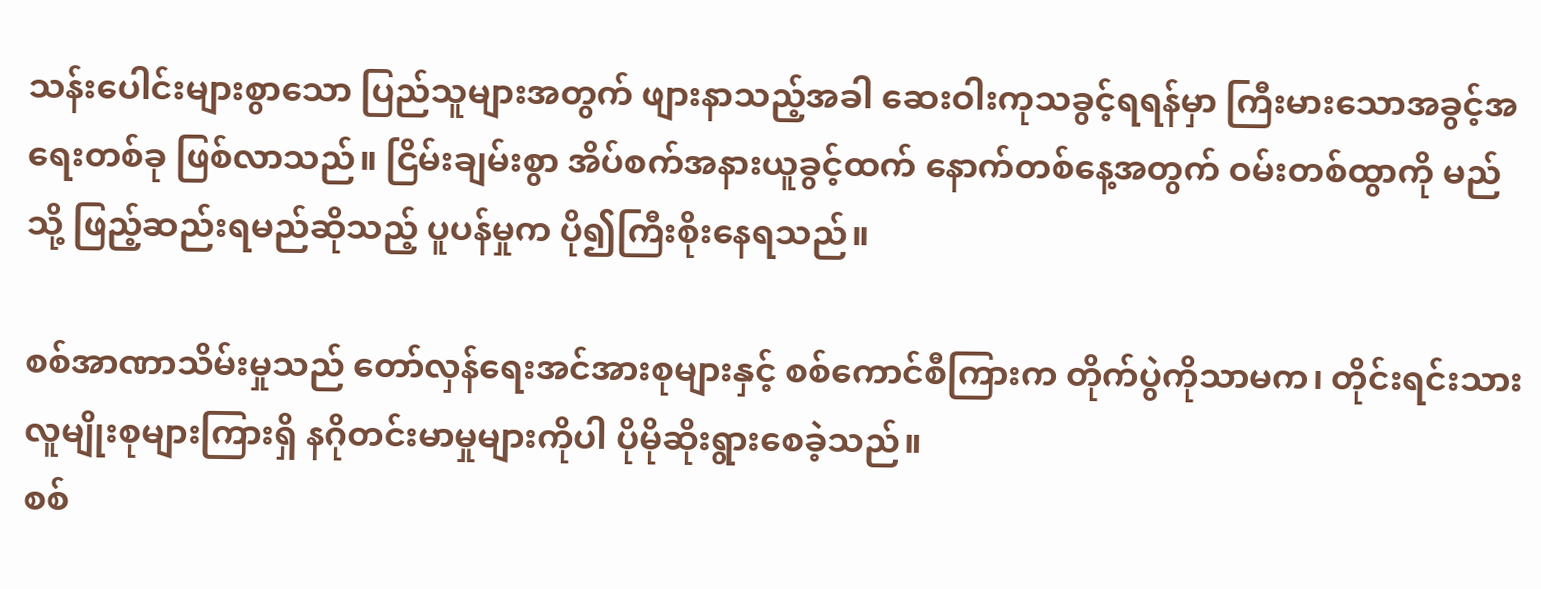သန်းပေါင်းများစွာသော ပြည်သူများအတွက် ဖျားနာသည့်အခါ ဆေးဝါးကုသခွင့်ရရန်မှာ ကြီးမားသောအခွင့်အရေးတစ်ခု ဖြစ်လာသည်။ ငြိမ်းချမ်းစွာ အိပ်စက်အနားယူခွင့်ထက် နောက်တစ်နေ့အတွက် ဝမ်းတစ်ထွာကို မည်သို့ ဖြည့်ဆည်းရမည်ဆိုသည့် ပူပန်မှုက ပို၍ကြီးစိုးနေရသည်။

စစ်အာဏာသိမ်းမှုသည် တော်လှန်ရေးအင်အားစုများနှင့် စစ်ကောင်စီကြားက တိုက်ပွဲကိုသာမက၊ တိုင်းရင်းသားလူမျိုးစုများကြားရှိ နဂိုတင်းမာမှုများကိုပါ ပိုမိုဆိုးရွားစေခဲ့သည်။
စစ်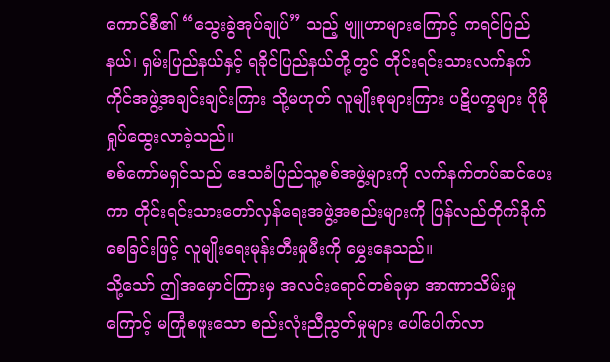ကောင်စီ၏ “သွေးခွဲအုပ်ချုပ်” သည့် ဗျူဟာများကြောင့် ကရင်ပြည်နယ်၊ ရှမ်းပြည်နယ်နှင့် ရခိုင်ပြည်နယ်တို့တွင် တိုင်းရင်းသားလက်နက်ကိုင်အဖွဲ့အချင်းချင်းကြား သို့မဟုတ် လူမျိုးစုများကြား ပဋိပက္ခများ ပိုမိုရှုပ်ထွေးလာခဲ့သည်။
စစ်ကော်မရှင်သည် ဒေသခံပြည်သူ့စစ်အဖွဲ့များကို လက်နက်တပ်ဆင်ပေးကာ တိုင်းရင်းသားတော်လှန်ရေးအဖွဲ့အစည်းများကို ပြန်လည်တိုက်ခိုက်စေခြင်းဖြင့် လူမျိုးရေးမုန်းတီးမှုမီးကို မွှေးနေသည်။
သို့သော် ဤအမှောင်ကြားမှ အလင်းရောင်တစ်ခုမှာ အာဏာသိမ်းမှုကြောင့် မကြုံစဖူးသော စည်းလုံးညီညွတ်မှုများ ပေါ်ပေါက်လာ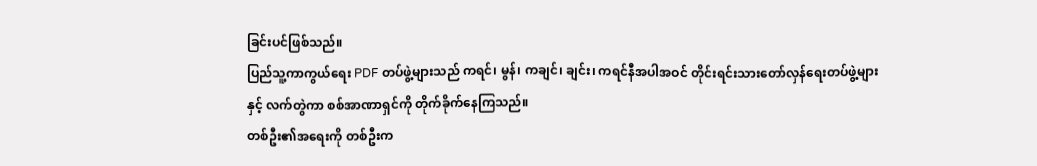ခြင်းပင်ဖြစ်သည်။
ပြည်သူ့ကာကွယ်ရေး PDF တပ်ဖွဲ့များသည် ကရင်၊ မွန်၊ ကချင်၊ ချင်း၊ ကရင်နီအပါအဝင် တိုင်းရင်းသားတော်လှန်ရေးတပ်ဖွဲ့များနှင့် လက်တွဲကာ စစ်အာဏာရှင်ကို တိုက်ခိုက်နေကြသည်။
တစ်ဦး၏အရေးကို တစ်ဦးက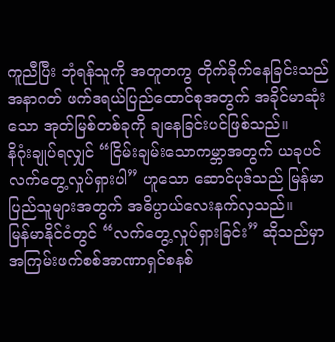ကူညီပြီး ဘုံရန်သူကို အတူတကွ တိုက်ခိုက်နေခြင်းသည် အနာဂတ် ဖက်ဒရယ်ပြည်ထောင်စုအတွက် အခိုင်မာဆုံးသော အုတ်မြစ်တစ်ခုကို ချနေခြင်းပင်ဖြစ်သည်။
နိဂုံးချုပ်ရလျှင် “ငြိမ်းချမ်းသောကမ္ဘာအတွက် ယခုပင် လက်တွေ့လှုပ်ရှားပါ” ဟူသော ဆောင်ပုဒ်သည် မြန်မာပြည်သူများအတွက် အဓိပ္ပာယ်လေးနက်လှသည်။
မြန်မာနိုင်ငံတွင် “လက်တွေ့လှုပ်ရှားခြင်း” ဆိုသည်မှာ အကြမ်းဖက်စစ်အာဏာရှင်စနစ်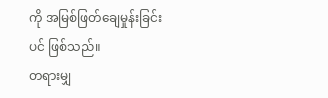ကို အမြစ်ဖြတ်ချေမှုန်းခြင်းပင် ဖြစ်သည်။
တရားမျှ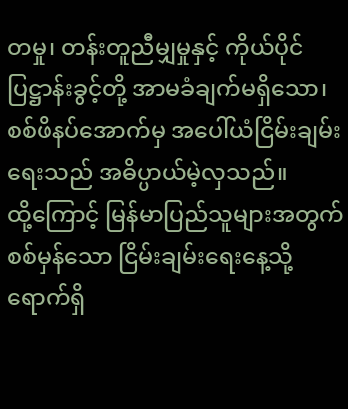တမှု၊ တန်းတူညီမျှမှုနှင့် ကိုယ်ပိုင်ပြဋ္ဌာန်းခွင့်တို့ အာမခံချက်မရှိသော၊ စစ်ဖိနပ်အောက်မှ အပေါ်ယံငြိမ်းချမ်းရေးသည် အဓိပ္ပာယ်မဲ့လှသည်။
ထို့ကြောင့် မြန်မာပြည်သူများအတွက် စစ်မှန်သော ငြိမ်းချမ်းရေးနေ့သို့ ရောက်ရှိ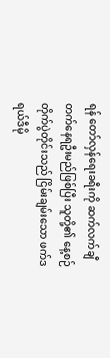ရန် တော်လှန်ရေးခရီးကို ဆက်လက်ချီတက်နေရဦးမည်ဖြစ်ပြီး သူတို့၏ နေ့စဉ်တိုက်ပွဲတိုင်းသည် ငြိမ်းချမ်းသော ဖက်ဒရယ်ဒီမို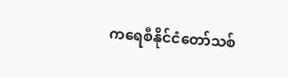ကရေစီနိုင်ငံတော်သစ်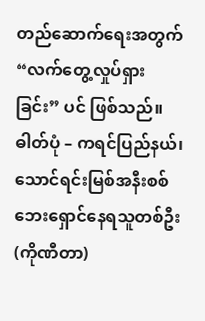တည်ဆောက်ရေးအတွက် “လက်တွေ့လှုပ်ရှားခြင်း” ပင် ဖြစ်သည်။
ဓါတ်ပုံ – ကရင်ပြည်နယ်၊ သောင်ရင်းမြစ်အနီးစစ်ဘေးရှောင်နေရသူတစ်ဦး(ကိုဏီတာ)